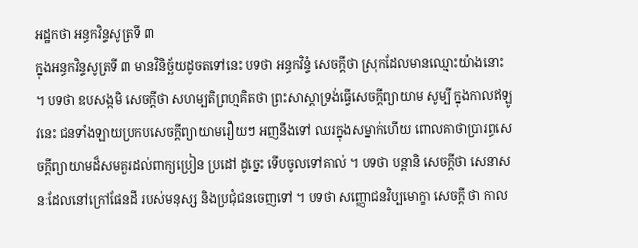អដ្ឋកថា អន្ធកវិន្ទសូត្រទី ៣
ក្នុងអន្ធកវិន្ទសូត្រទី ៣ មានវិនិច្ឆ័យដូចតទៅនេះ បទថា អន្ធកវិន្ទំ សេចក្តីថា ស្រុកដែលមានឈ្មោះយ៉ាងនោះ ។ បទថា ឧបសង្កមិ សេចក្តីថា សហម្បតិព្រហ្មគិតថា ព្រះសាស្តាទ្រង់ធ្វើសេចក្តីព្យាយាម សូម្បី ក្នុងកាលឥឡូវនេះ ជនទាំងឡាយប្រកបសេចក្តីព្យាយាមរឿយៗ អញនឹងទៅ ឈរក្នុងសម្នាក់ហើយ ពោលគាថាប្រារព្ធសេចក្តីព្យាយាមដ៏សមគួរដល់ពាក្យប្រៀន ប្រដៅ ដូច្នេះ ទើបចូលទៅគាល់ ។ បទថា បន្តានិ សេចក្តីថា សេនាសនៈដែលនៅក្រៅផែនដី របស់មនុស្ស និងប្រជុំជនចេញទៅ ។ បទថា សញ្ញោជនវិប្បមោក្ខា សេចក្តី ថា កាល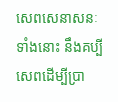សេពសេនាសនៈទាំងនោះ នឹងគប្បីសេពដើម្បីប្រា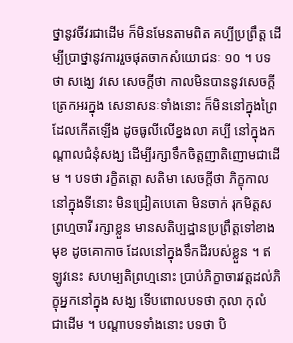ថ្នានូវចីវរជាដើម ក៏មិនមែនតាមពិត គប្បីប្រព្រឹត្ត ដើម្បីប្រាថ្នានូវការរួចផុតចាកសំយោជនៈ ១០ ។ បទថា សង្ឃេ វសេ សេចក្តីថា កាលមិនបាននូវសេចក្តីត្រេកអរក្នុង សេនាសនៈទាំងនោះ ក៏មិននៅក្នុងព្រៃដែលកើតឡើង ដូចធូលីលើខ្នងលា គប្បី នៅក្នុងកណ្តាលជំនុំសង្ឃ ដើម្បីរក្សាទឹកចិត្តញាតិញោមជាដើម ។ បទថា រក្ខិតត្តោ សតិមា សេចក្តីថា ភិក្ខុកាលនៅក្នុងទីនោះ មិនជ្រៀតបេតោ មិនចាក់ រុកមិត្តសព្រហ្មចារី រក្សាខ្លួន មានសតិប្បដ្ឋានប្រព្រឹត្តទៅខាងមុខ ដូចគោកាច ដែលនៅក្នុងទឹកដីរបស់ខ្លួន ។ ឥឡូវនេះ សហម្បតិព្រហ្មនោះ ប្រាប់ភិក្ខាចារវត្តដល់ភិក្ខុអ្នកនៅក្នុង សង្ឃ ទើបពោលបទថា កុលា កុលំ ជាដើម ។ បណ្តាបទទាំងនោះ បទថា បិ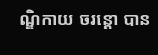ណ្ឌិកាយ ចរន្តោ បាន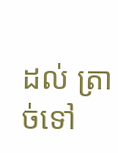ដល់ ត្រាច់ទៅ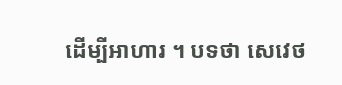ដើម្បីអាហារ ។ បទថា សេវេថ